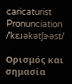caricaturist
Pronunciation
/ˈkɛɹəkətʃɝəst/

Ορισμός και σημασία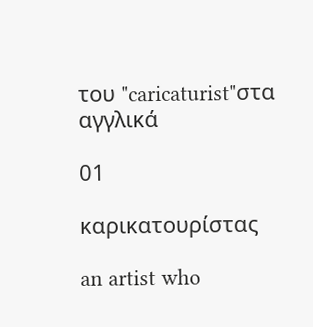του "caricaturist"στα αγγλικά

01

καρικατουρίστας

an artist who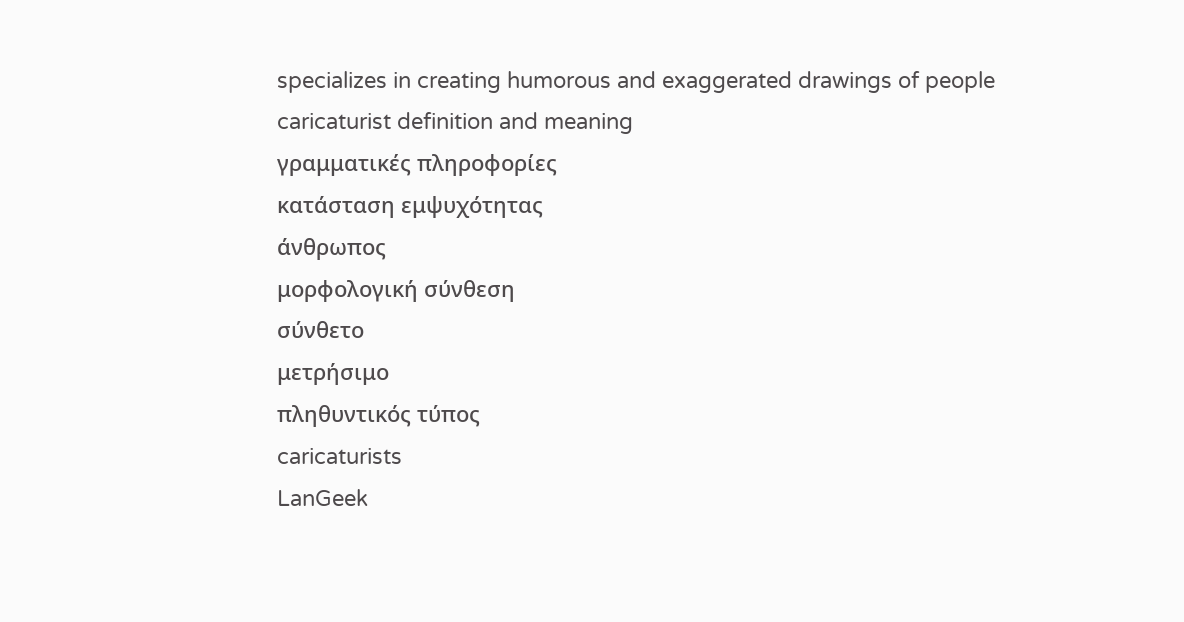specializes in creating humorous and exaggerated drawings of people
caricaturist definition and meaning
γραμματικές πληροφορίες
κατάσταση εμψυχότητας
άνθρωπος
μορφολογική σύνθεση
σύνθετο
μετρήσιμο
πληθυντικός τύπος
caricaturists
LanGeek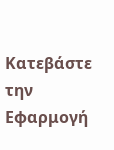Κατεβάστε την Εφαρμογή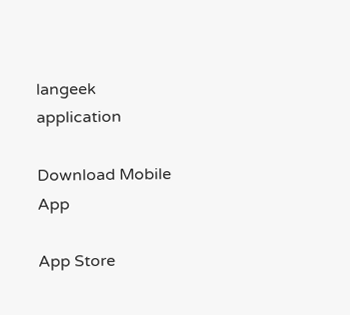langeek application

Download Mobile App

App Store